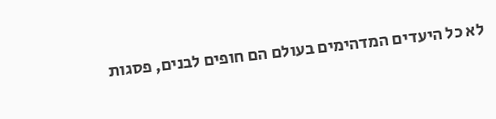לא כל היעדים המדהימים בעולם הם חופים לבנים, פסגות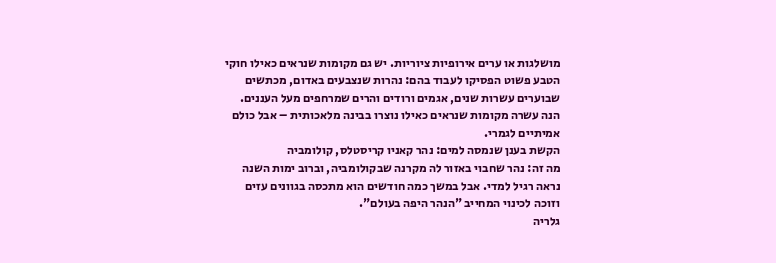מושלגות או ערים אירופיות ציוריות. יש גם מקומות שנראים כאילו חוקי הטבע פשוט הפסיקו לעבוד בהם: נהרות שנצבעים באדום, מכתשים שבוערים עשרות שנים, אגמים ורודים והרים שמרחפים מעל העננים. הנה עשרה מקומות שנראים כאילו נוצרו בבינה מלאכותית – אבל כולם אמיתיים לגמרי.
הקשת בענן שנמסה למים: נהר קאניו קריסטלס, קולומביה
מה זה: נהר שחבוי באזור לה מקרנה שבקולומביה, וברוב ימות השנה נראה רגיל למדי. אבל במשך כמה חודשים הוא מתכסה בגוונים עזים וזוכה לכינוי המחייב "הנהר היפה בעולם".
גלריה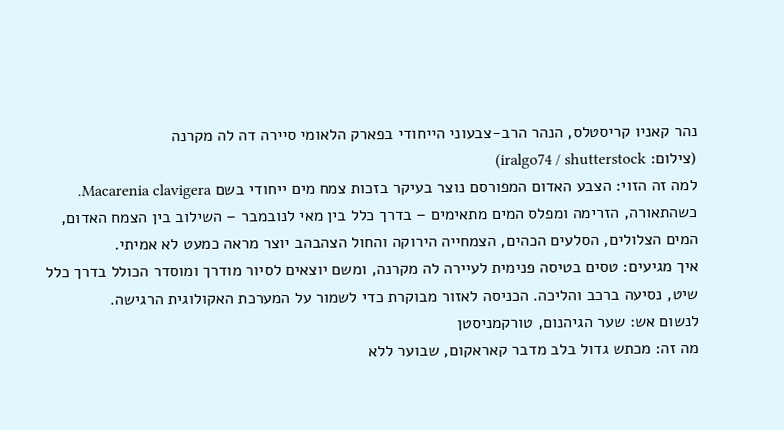נהר קאניו קריסטלס, הנהר הרב-צבעוני הייחודי בפארק הלאומי סיירה דה לה מקרנה
(צילום: iralgo74 / shutterstock)
למה זה הזוי: הצבע האדום המפורסם נוצר בעיקר בזכות צמח מים ייחודי בשם Macarenia clavigera. כשהתאורה, הזרימה ומפלס המים מתאימים – בדרך כלל בין מאי לנובמבר – השילוב בין הצמח האדום, המים הצלולים, הסלעים הכהים, הצמחייה הירוקה והחול הצהבהב יוצר מראה כמעט לא אמיתי.
איך מגיעים: טסים בטיסה פנימית לעיירה לה מקרנה, ומשם יוצאים לסיור מודרך ומוסדר הכולל בדרך כלל שיט, נסיעה ברכב והליכה. הכניסה לאזור מבוקרת כדי לשמור על המערכת האקולוגית הרגישה.
לנשום אש: שער הגיהנום, טורקמניסטן
מה זה: מכתש גדול בלב מדבר קאראקום, שבוער ללא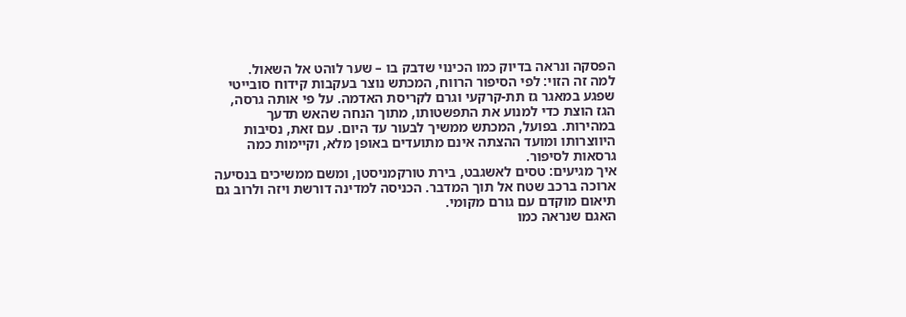הפסקה ונראה בדיוק כמו הכינוי שדבק בו – שער לוהט אל השאול.
למה זה הזוי: לפי הסיפור הרווח, המכתש נוצר בעקבות קידוח סובייטי שפגע במאגר גז תת-קרקעי וגרם לקריסת האדמה. על פי אותה גרסה, הגז הוצת כדי למנוע את התפשטותו, מתוך הנחה שהאש תדעך במהירות. בפועל, המכתש ממשיך לבעור עד היום. עם זאת, נסיבות היווצרותו ומועד ההצתה אינם מתועדים באופן מלא, וקיימות כמה גרסאות לסיפור.
איך מגיעים: טסים לאשגבט, בירת טורקמניסטן, ומשם ממשיכים בנסיעה ארוכה ברכב שטח אל תוך המדבר. הכניסה למדינה דורשת ויזה ולרוב גם תיאום מוקדם עם גורם מקומי.
האגם שנראה כמו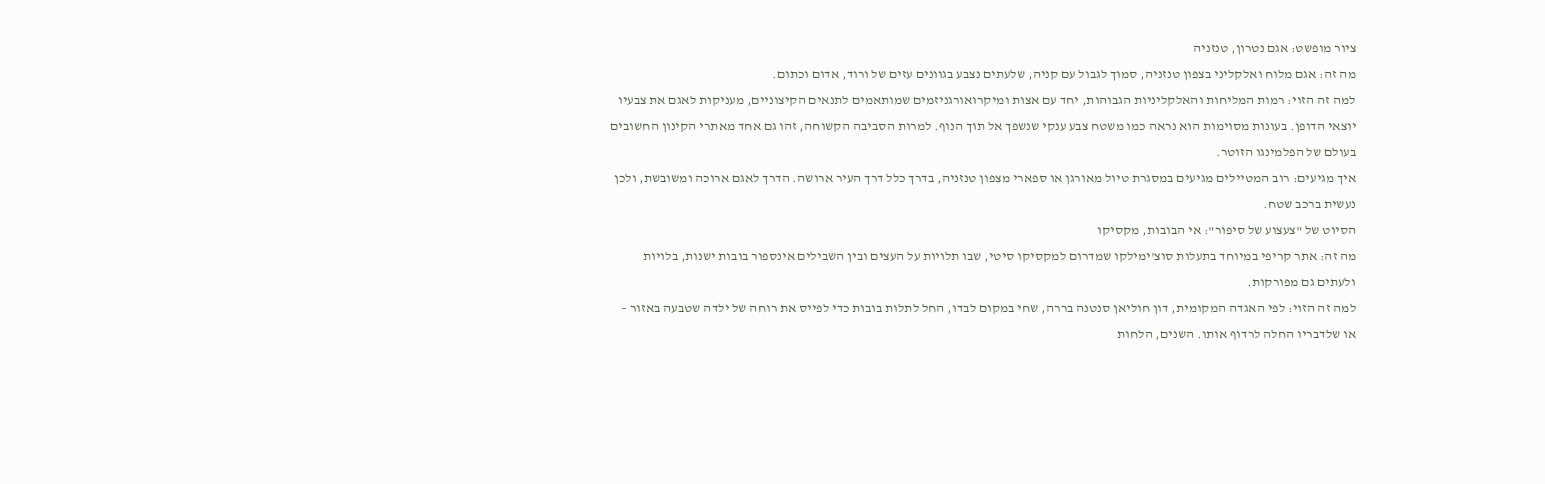ציור מופשט: אגם נטרון, טנזניה
מה זה: אגם מלוח ואלקליני בצפון טנזניה, סמוך לגבול עם קניה, שלעתים נצבע בגוונים עזים של ורוד, אדום וכתום.
למה זה הזוי: רמות המליחות והאלקליניות הגבוהות, יחד עם אצות ומיקרואורגניזמים שמותאמים לתנאים הקיצוניים, מעניקות לאגם את צבעיו יוצאי הדופן. בעונות מסוימות הוא נראה כמו משטח צבע ענקי שנשפך אל תוך הנוף. למרות הסביבה הקשוחה, זהו גם אחד מאתרי הקינון החשובים בעולם של הפלמינגו הזוטר.
איך מגיעים: רוב המטיילים מגיעים במסגרת טיול מאורגן או ספארי מצפון טנזניה, בדרך כלל דרך העיר ארושה. הדרך לאגם ארוכה ומשובשת, ולכן נעשית ברכב שטח.
הסיוט של "צעצוע של סיפור": אי הבובות, מקסיקו
מה זה: אתר קריפי במיוחד בתעלות סוצ'ימילקו שמדרום למקסיקו סיטי, שבו תלויות על העצים ובין השבילים אינספור בובות ישנות, בלויות ולעתים גם מפורקות.
למה זה הזוי: לפי האגדה המקומית, דון חוליאן סנטנה בררה, שחי במקום לבדו, החל לתלות בובות כדי לפייס את רוחה של ילדה שטבעה באזור – או שלדבריו החלה לרדוף אותו. השנים, הלחות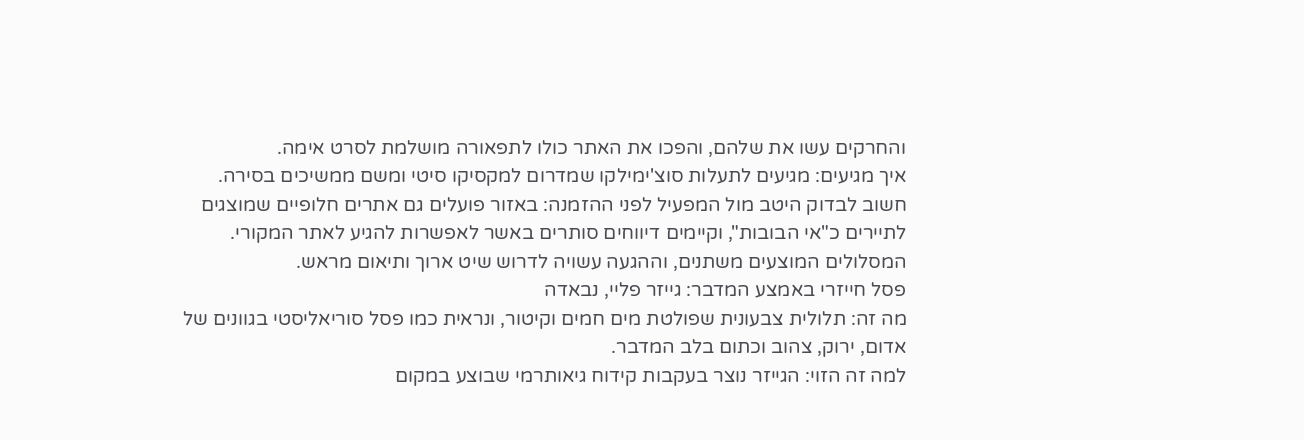והחרקים עשו את שלהם, והפכו את האתר כולו לתפאורה מושלמת לסרט אימה.
איך מגיעים: מגיעים לתעלות סוצ'ימילקו שמדרום למקסיקו סיטי ומשם ממשיכים בסירה. חשוב לבדוק היטב מול המפעיל לפני ההזמנה: באזור פועלים גם אתרים חלופיים שמוצגים לתיירים כ"אי הבובות", וקיימים דיווחים סותרים באשר לאפשרות להגיע לאתר המקורי. המסלולים המוצעים משתנים, וההגעה עשויה לדרוש שיט ארוך ותיאום מראש.
פסל חייזרי באמצע המדבר: גייזר פליי, נבאדה
מה זה: תלולית צבעונית שפולטת מים חמים וקיטור, ונראית כמו פסל סוריאליסטי בגוונים של אדום, ירוק, צהוב וכתום בלב המדבר.
למה זה הזוי: הגייזר נוצר בעקבות קידוח גיאותרמי שבוצע במקום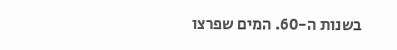בשנות ה-60. המים שפרצו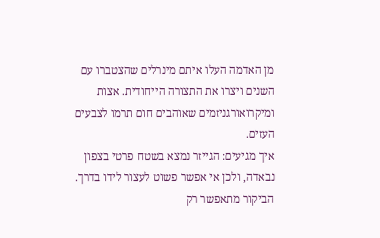מן האדמה העלו איתם מינרלים שהצטברו עם השנים ויצרו את התצורה הייחודית. אצות ומיקרואורגניזמים שאוהבים חום תרמו לצבעים העזים.
איך מגיעים: הגייזר נמצא בשטח פרטי בצפון נבאדה, ולכן אי אפשר פשוט לעצור לידו בדרך. הביקור מתאפשר רק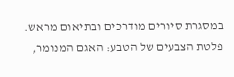במסגרת סיורים מודרכים ובתיאום מראש.
פלטת הצבעים של הטבע: האגם המנומר,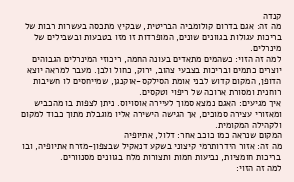קנדה
מה זה: אגם בדרום קולומביה הבריטית, שבקיץ מתכסה בעשרות רבות של בריכות עגולות בגוונים שונים, המופרדות זו מזו בטבעות ובשבילים של מינרלים.
למה זה הזוי: כשהמים מתאדים בעונה החמה, ריכוזי המינרלים הגבוהים יוצרים כתמים ובריכות בצבעי צהוב, ירוק, כחול ולבן. מעבר למראה יוצא הדופן, המקום קדוש לבני אומת הסילקס-אוקנגן, שמייחסים לו חשיבות רוחנית ומסורת ארוכה של ריפוי וטקסים.
איך מגיעים: האגם נמצא סמוך לעיירה אוסויוס. ניתן לצפות בו מהכביש ומאזורי עצירה סמוכים, אך הגישה הישירה אליו מוגבלת מתוך כבוד למקום ולקהילה המקומית.
המקום שנראה כמו כוכב אחר: דלול, אתיופיה
מה זה: אזור הידרותרמי קיצוני בשקע דנאקיל שבצפון-מזרח אתיופיה, ובו בריכות חומציות, נביעות חמות ותצורות מלח בגוונים מסנוורים.
למה זה הזוי: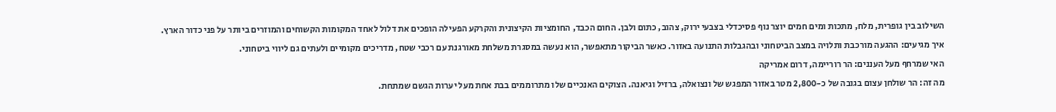השילוב בין גופרית, מלח, מתכות ומים חמים יוצר נוף פסיכדלי בצבעי ירוק, צהוב, כתום ולבן. החום הכבד, החומציות הקיצונית והקרקע הפעילה הופכים את דלול לאחד המקומות הקשוחים והמוזרים ביותר על פני כדור הארץ.
איך מגיעים: ההגעה מורכבת ותלויה במצב הביטחוני ובהגבלות התנועה באזור. כאשר הביקור מתאפשר, הוא נעשה במסגרת משלחת מאורגנת עם רכבי שטח, מדריכים מקומיים ולעתים גם ליווי ביטחוני.
האי שמרחף מעל העננים: הר רוריימה, דרום אמריקה
מה זה: הר שולחן עצום בגובה של כ-2,800 מטר באזור המפגש של ונצואלה, ברזיל וגיאנה. הצוקים האנכיים שלו מתרוממים בבת אחת מעל יערות הגשם שמתחת.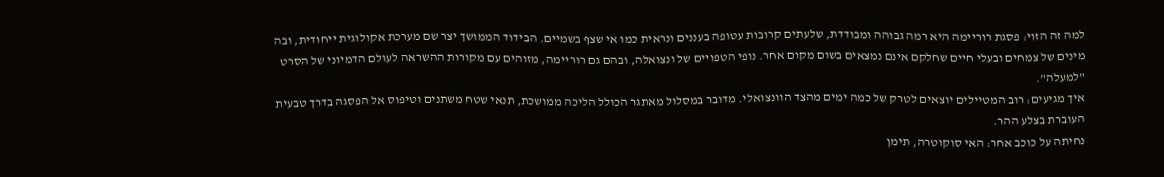למה זה הזוי: פסגת רוריימה היא רמה גבוהה ומבודדת, שלעתים קרובות עטופה בעננים ונראית כמו אי שצף בשמיים. הבידוד הממושך יצר שם מערכת אקולוגית ייחודית, ובה מינים של צמחים ובעלי חיים שחלקם אינם נמצאים בשום מקום אחר. נופי הטפויים של ונצואלה, ובהם גם רוריימה, מזוהים עם מקורות ההשראה לעולם הדמיוני של הסרט "למעלה".
איך מגיעים: רוב המטיילים יוצאים לטרק של כמה ימים מהצד הוונצואלי. מדובר במסלול מאתגר הכולל הליכה ממושכת, תנאי שטח משתנים וטיפוס אל הפסגה בדרך טבעית העוברת בצלע ההר.
נחיתה על כוכב אחר: האי סוקוטרה, תימן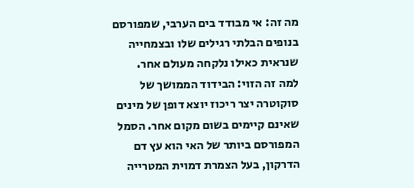מה זה: אי מבודד בים הערבי, שמפורסם בנופים הבלתי רגילים שלו ובצמחייה שנראית כאילו נלקחה מעולם אחר.
למה זה הזוי: הבידוד הממושך של סוקוטרה יצר ריכוז יוצא דופן של מינים שאינם קיימים בשום מקום אחר. הסמל המפורסם ביותר של האי הוא עץ דם הדרקון, בעל הצמרת דמוית המטרייה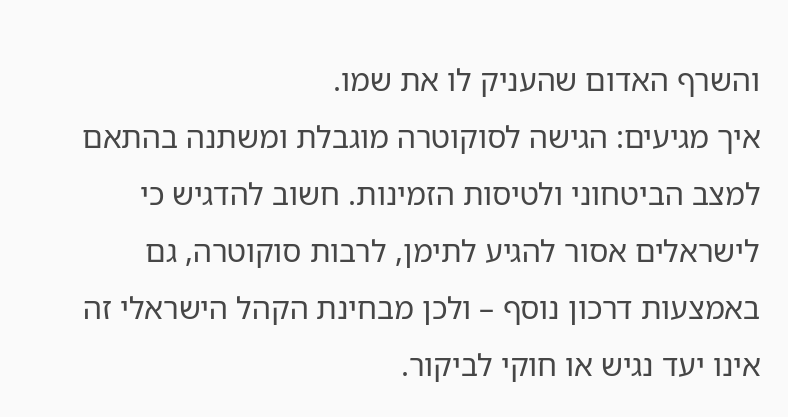והשרף האדום שהעניק לו את שמו.
איך מגיעים: הגישה לסוקוטרה מוגבלת ומשתנה בהתאם למצב הביטחוני ולטיסות הזמינות. חשוב להדגיש כי לישראלים אסור להגיע לתימן, לרבות סוקוטרה, גם באמצעות דרכון נוסף – ולכן מבחינת הקהל הישראלי זה אינו יעד נגיש או חוקי לביקור.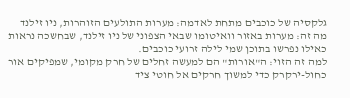גלקסיה של כוכבים מתחת לאדמה: מערות התולעים הזוהרות, ניו זילנד
מה זה: מערות באזור וואיטומו שבאי הצפוני של ניו זילנד, שבחשכה נראות כאילו נפרשו בתוכן שמי לילה זרועי כוכבים.
למה זה הזוי: ה"אורות" הם למעשה זחלים של חרק מקומי, שמפיקים אור כחול-ירקרק כדי למשוך חרקים אל חוטי ציד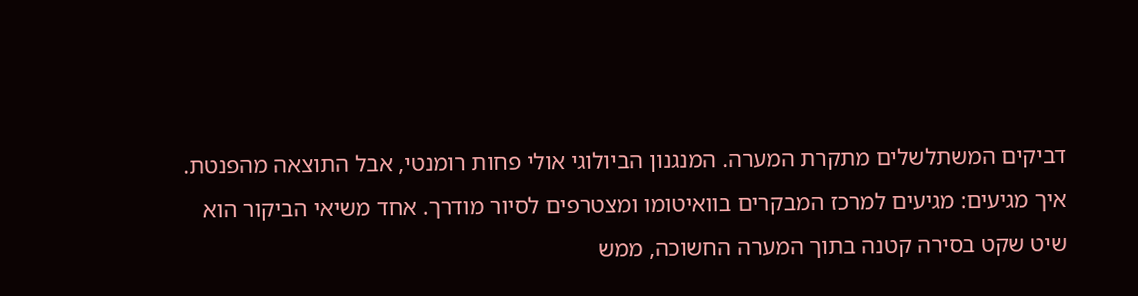דביקים המשתלשלים מתקרת המערה. המנגנון הביולוגי אולי פחות רומנטי, אבל התוצאה מהפנטת.
איך מגיעים: מגיעים למרכז המבקרים בוואיטומו ומצטרפים לסיור מודרך. אחד משיאי הביקור הוא שיט שקט בסירה קטנה בתוך המערה החשוכה, ממש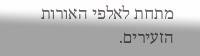מתחת לאלפי האורות הזעירים.